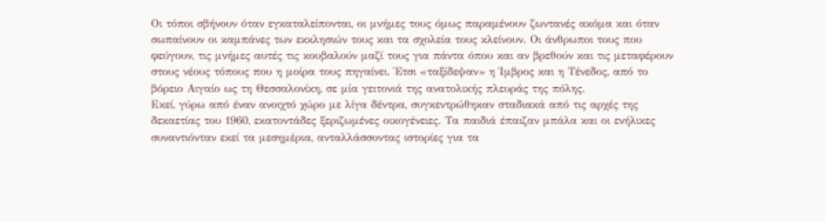Οι τόποι σβήνουν όταν εγκαταλείπονται, οι μνήμες τους όμως παραμένουν ζωντανές ακόμα και όταν σωπαίνουν οι καμπάνες των εκκλησιών τους και τα σχολεία τους κλείνουν. Οι άνθρωποι τους που φεύγουν, τις μνήμες αυτές τις κουβαλούν μαζί τους για πάντα όπου και αν βρεθούν και τις μεταφέρουν στους νέους τόπους που η μοίρα τους πηγαίνει. Έτσι «ταξίδεψαν» η Ίμβρος και η Τένεδος, από το βόρειο Αιγαίο ως τη Θεσσαλονίκη, σε μία γειτονιά της ανατολικής πλευράς της πόλης.
Εκεί, γύρω από έναν ανοιχτό χώρο με λίγα δέντρα, συγκεντρώθηκαν σταδιακά από τις αρχές της δεκαετίας του 1960, εκατοντάδες ξεριζωμένες οικογένειες. Τα παιδιά έπαιζαν μπάλα και οι ενήλικες συναντιόνταν εκεί τα μεσημέρια, ανταλλάσσοντας ιστορίες για τα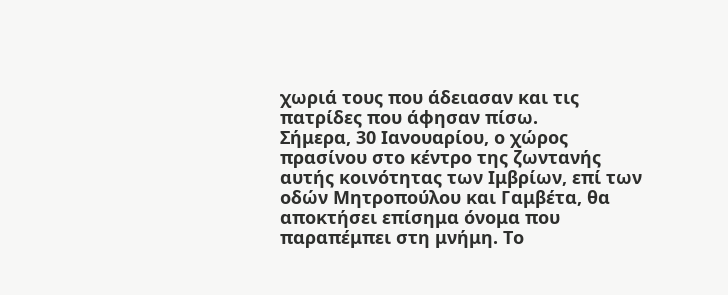χωριά τους που άδειασαν και τις πατρίδες που άφησαν πίσω.
Σήμερα, 30 Ιανουαρίου, ο χώρος πρασίνου στο κέντρο της ζωντανής αυτής κοινότητας των Ιμβρίων, επί των οδών Μητροπούλου και Γαμβέτα, θα αποκτήσει επίσημα όνομα που παραπέμπει στη μνήμη. Το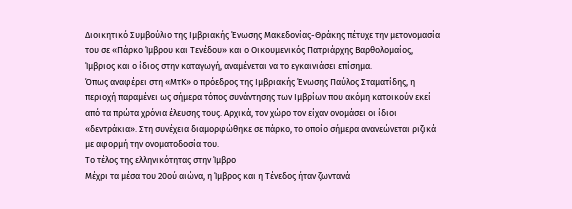Διοικητικό Συμβούλιο της Ιμβριακής Ένωσης Μακεδονίας-Θράκης πέτυχε την μετονομασία του σε «Πάρκο Ίμβρου και Τενέδου» και ο Οικουμενικός Πατριάρχης Βαρθολομαίος, Ίμβριος και ο ίδιος στην καταγωγή, αναμένεται να το εγκαινιάσει επίσημα.
Όπως αναφέρει στη «ΜτΚ» ο πρόεδρος της Ιμβριακής Ένωσης Παύλος Σταματίδης, η περιοχή παραμένει ως σήμερα τόπος συνάντησης των Ιμβρίων που ακόμη κατοικούν εκεί από τα πρώτα χρόνια έλευσης τους. Αρχικά, τον χώρο τον είχαν ονομάσει οι ίδιοι «δεντράκια». Στη συνέχεια διαμορφώθηκε σε πάρκο, το οποίο σήμερα ανανεώνεται ριζικά με αφορμή την ονοματοδοσία του.
Το τέλος της ελληνικότητας στην Ίμβρο
Μέχρι τα μέσα του 20ού αιώνα, η Ίμβρος και η Τένεδος ήταν ζωντανά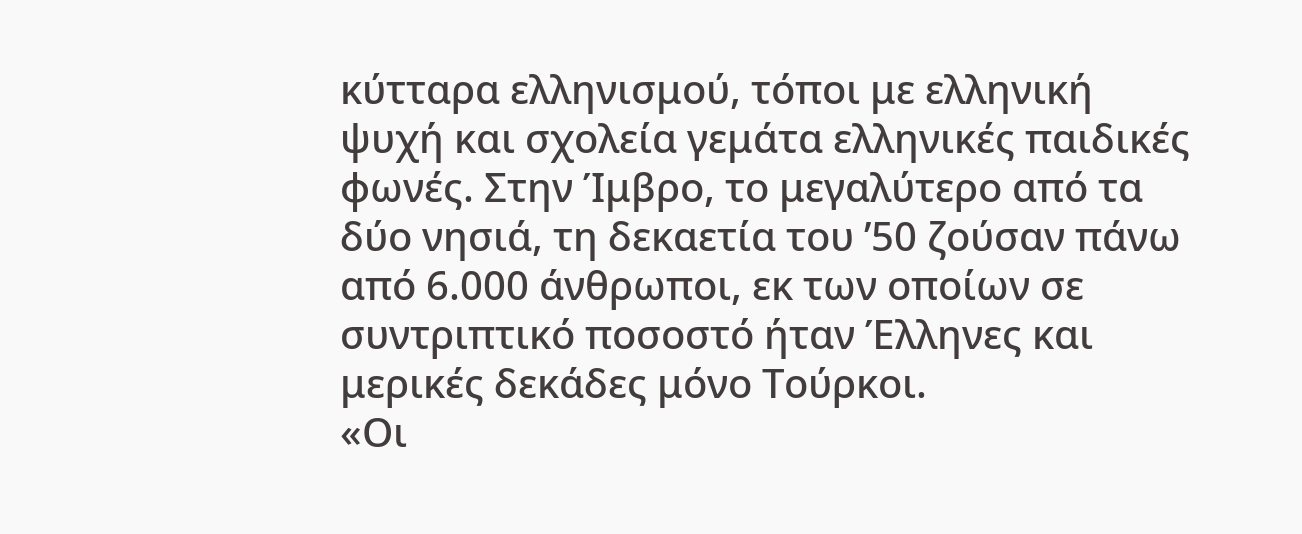κύτταρα ελληνισμού, τόποι με ελληνική ψυχή και σχολεία γεμάτα ελληνικές παιδικές φωνές. Στην Ίμβρο, το μεγαλύτερο από τα δύο νησιά, τη δεκαετία του ’50 ζούσαν πάνω από 6.000 άνθρωποι, εκ των οποίων σε συντριπτικό ποσοστό ήταν Έλληνες και μερικές δεκάδες μόνο Τούρκοι.
«Οι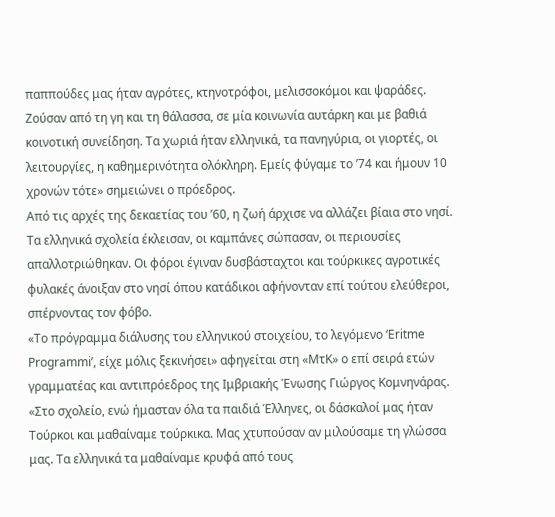παππούδες μας ήταν αγρότες, κτηνοτρόφοι, μελισσοκόμοι και ψαράδες. Ζούσαν από τη γη και τη θάλασσα, σε μία κοινωνία αυτάρκη και με βαθιά κοινοτική συνείδηση. Τα χωριά ήταν ελληνικά, τα πανηγύρια, οι γιορτές, οι λειτουργίες, η καθημερινότητα ολόκληρη. Εμείς φύγαμε το ’74 και ήμουν 10 χρονών τότε» σημειώνει ο πρόεδρος.
Από τις αρχές της δεκαετίας του ’60, η ζωή άρχισε να αλλάζει βίαια στο νησί. Τα ελληνικά σχολεία έκλεισαν, οι καμπάνες σώπασαν, οι περιουσίες απαλλοτριώθηκαν. Οι φόροι έγιναν δυσβάσταχτοι και τούρκικες αγροτικές φυλακές άνοιξαν στο νησί όπου κατάδικοι αφήνονταν επί τούτου ελεύθεροι, σπέρνοντας τον φόβο.
«Το πρόγραμμα διάλυσης του ελληνικού στοιχείου, το λεγόμενο ‘Eritme Programmi’, είχε μόλις ξεκινήσει» αφηγείται στη «ΜτΚ» ο επί σειρά ετών γραμματέας και αντιπρόεδρος της Ιμβριακής Ένωσης Γιώργος Κομνηνάρας. «Στο σχολείο, ενώ ήμασταν όλα τα παιδιά Έλληνες, οι δάσκαλοί μας ήταν Τούρκοι και μαθαίναμε τούρκικα. Μας χτυπούσαν αν μιλούσαμε τη γλώσσα μας. Τα ελληνικά τα μαθαίναμε κρυφά από τους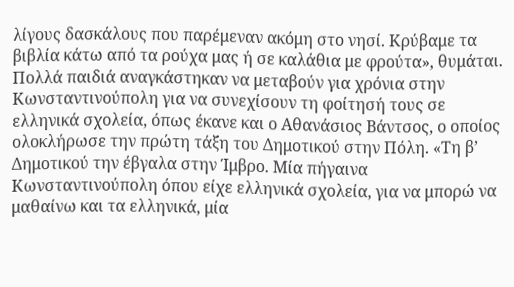λίγους δασκάλους που παρέμεναν ακόμη στο νησί. Κρύβαμε τα βιβλία κάτω από τα ρούχα μας ή σε καλάθια με φρούτα», θυμάται.
Πολλά παιδιά αναγκάστηκαν να μεταβούν για χρόνια στην Κωνσταντινούπολη για να συνεχίσουν τη φοίτησή τους σε ελληνικά σχολεία, όπως έκανε και ο Αθανάσιος Βάντσος, ο οποίος ολοκλήρωσε την πρώτη τάξη του Δημοτικού στην Πόλη. «Τη β’ Δημοτικού την έβγαλα στην Ίμβρο. Μία πήγαινα Κωνσταντινούπολη όπου είχε ελληνικά σχολεία, για να μπορώ να μαθαίνω και τα ελληνικά, μία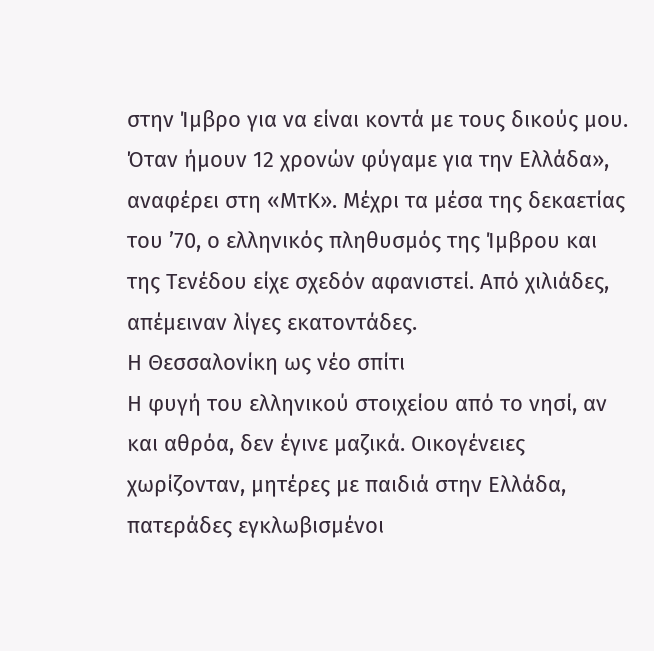στην Ίμβρο για να είναι κοντά με τους δικούς μου. Όταν ήμουν 12 χρονών φύγαμε για την Ελλάδα», αναφέρει στη «ΜτΚ». Μέχρι τα μέσα της δεκαετίας του ’70, ο ελληνικός πληθυσμός της Ίμβρου και της Τενέδου είχε σχεδόν αφανιστεί. Από χιλιάδες, απέμειναν λίγες εκατοντάδες.
Η Θεσσαλονίκη ως νέο σπίτι
Η φυγή του ελληνικού στοιχείου από το νησί, αν και αθρόα, δεν έγινε μαζικά. Οικογένειες χωρίζονταν, μητέρες με παιδιά στην Ελλάδα, πατεράδες εγκλωβισμένοι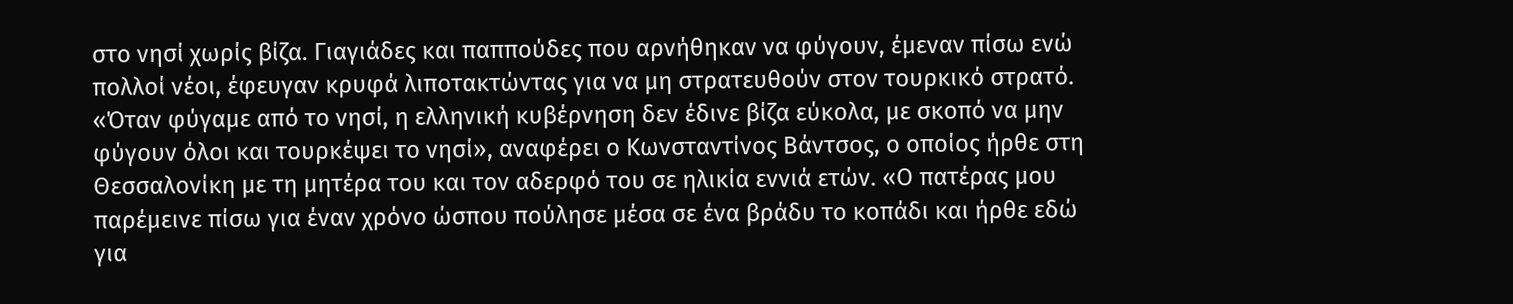στο νησί χωρίς βίζα. Γιαγιάδες και παππούδες που αρνήθηκαν να φύγουν, έμεναν πίσω ενώ πολλοί νέοι, έφευγαν κρυφά λιποτακτώντας για να μη στρατευθούν στον τουρκικό στρατό.
«Όταν φύγαμε από το νησί, η ελληνική κυβέρνηση δεν έδινε βίζα εύκολα, με σκοπό να μην φύγουν όλοι και τουρκέψει το νησί», αναφέρει ο Κωνσταντίνος Βάντσος, ο οποίος ήρθε στη Θεσσαλονίκη με τη μητέρα του και τον αδερφό του σε ηλικία εννιά ετών. «Ο πατέρας μου παρέμεινε πίσω για έναν χρόνο ώσπου πούλησε μέσα σε ένα βράδυ το κοπάδι και ήρθε εδώ για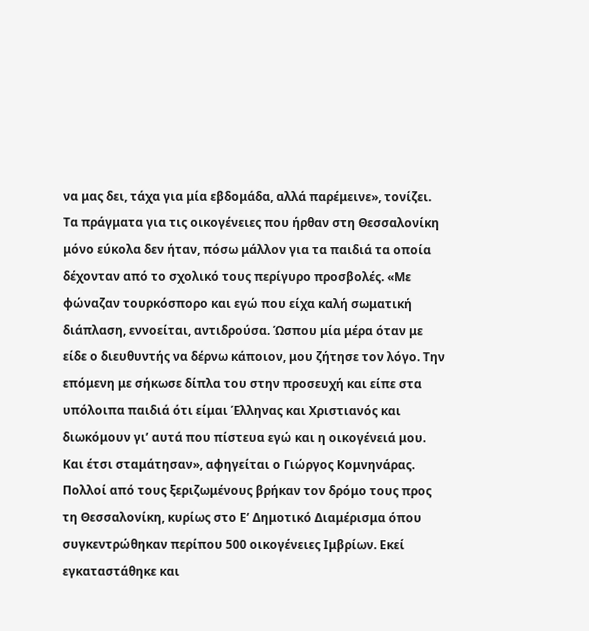να μας δει, τάχα για μία εβδομάδα, αλλά παρέμεινε», τονίζει.
Τα πράγματα για τις οικογένειες που ήρθαν στη Θεσσαλονίκη μόνο εύκολα δεν ήταν, πόσω μάλλον για τα παιδιά τα οποία δέχονταν από το σχολικό τους περίγυρο προσβολές. «Με φώναζαν τουρκόσπορο και εγώ που είχα καλή σωματική διάπλαση, εννοείται, αντιδρούσα. Ώσπου μία μέρα όταν με είδε ο διευθυντής να δέρνω κάποιον, μου ζήτησε τον λόγο. Την επόμενη με σήκωσε δίπλα του στην προσευχή και είπε στα υπόλοιπα παιδιά ότι είμαι Έλληνας και Χριστιανός και διωκόμουν γι’ αυτά που πίστευα εγώ και η οικογένειά μου. Και έτσι σταμάτησαν», αφηγείται ο Γιώργος Κομνηνάρας.
Πολλοί από τους ξεριζωμένους βρήκαν τον δρόμο τους προς τη Θεσσαλονίκη, κυρίως στο Ε’ Δημοτικό Διαμέρισμα όπου συγκεντρώθηκαν περίπου 500 οικογένειες Ιμβρίων. Εκεί εγκαταστάθηκε και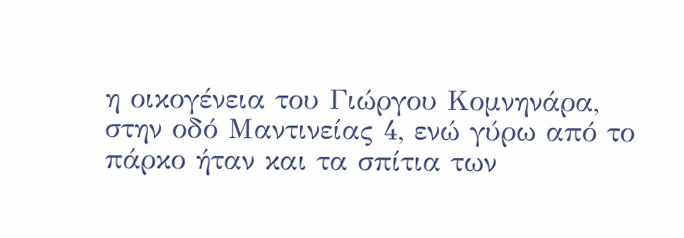η οικογένεια του Γιώργου Κομνηνάρα, στην οδό Μαντινείας 4, ενώ γύρω από το πάρκο ήταν και τα σπίτια των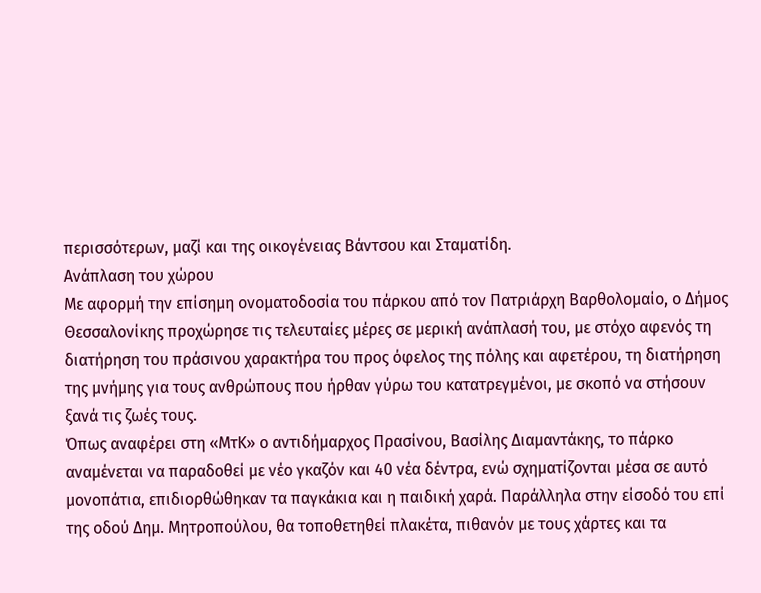περισσότερων, μαζί και της οικογένειας Βάντσου και Σταματίδη.
Ανάπλαση του χώρου
Με αφορμή την επίσημη ονοματοδοσία του πάρκου από τον Πατριάρχη Βαρθολομαίο, ο Δήμος Θεσσαλονίκης προχώρησε τις τελευταίες μέρες σε μερική ανάπλασή του, με στόχο αφενός τη διατήρηση του πράσινου χαρακτήρα του προς όφελος της πόλης και αφετέρου, τη διατήρηση της μνήμης για τους ανθρώπους που ήρθαν γύρω του κατατρεγμένοι, με σκοπό να στήσουν ξανά τις ζωές τους.
Όπως αναφέρει στη «ΜτΚ» ο αντιδήμαρχος Πρασίνου, Βασίλης Διαμαντάκης, το πάρκο αναμένεται να παραδοθεί με νέο γκαζόν και 40 νέα δέντρα, ενώ σχηματίζονται μέσα σε αυτό μονοπάτια, επιδιορθώθηκαν τα παγκάκια και η παιδική χαρά. Παράλληλα στην είσοδό του επί της οδού Δημ. Μητροπούλου, θα τοποθετηθεί πλακέτα, πιθανόν με τους χάρτες και τα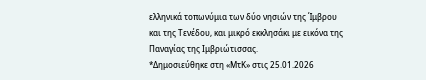ελληνικά τοπωνύμια των δύο νησιών της Ίμβρου και της Τενέδου, και μικρό εκκλησάκι με εικόνα της Παναγίας της Ιμβριώτισσας.
*Δημοσιεύθηκε στη «ΜτΚ» στις 25.01.2026